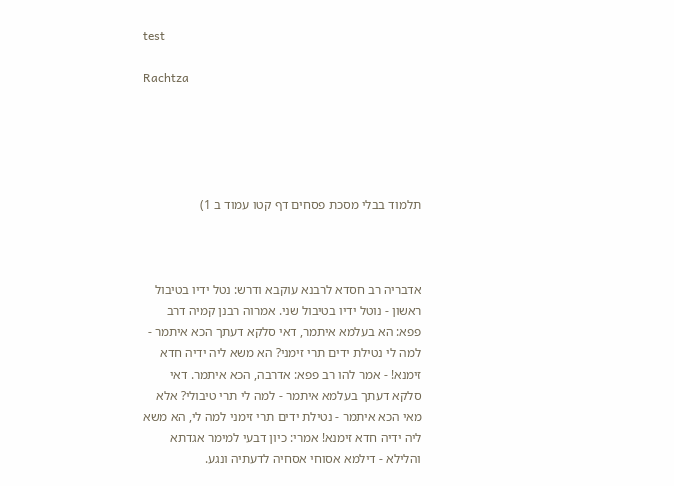test

Rachtza





תלמוד בבלי מסכת פסחים דף קטו עמוד ב 1)



אדבריה רב חסדא לרבנא עוקבא ודרש: נטל ידיו בטיבול ראשון - נוטל ידיו בטיבול שני. אמרוה רבנן קמיה דרב פפא: הא בעלמא איתמר, דאי סלקא דעתך הכא איתמר - למה לי נטילת ידים תרי זימני? הא משא ליה ידיה חדא זימנא! - אמר להו רב פפא: אדרבה, הכא איתמר. דאי סלקא דעתך בעלמא איתמר - למה לי תרי טיבולי? אלא מאי הכא איתמר - נטילת ידים תרי זימני למה לי, הא משא ליה ידיה חדא זימנא! אמרי: כיון דבעי למימר אגדתא והלילא - דילמא אסוחי אסחיה לדעתיה ונגע.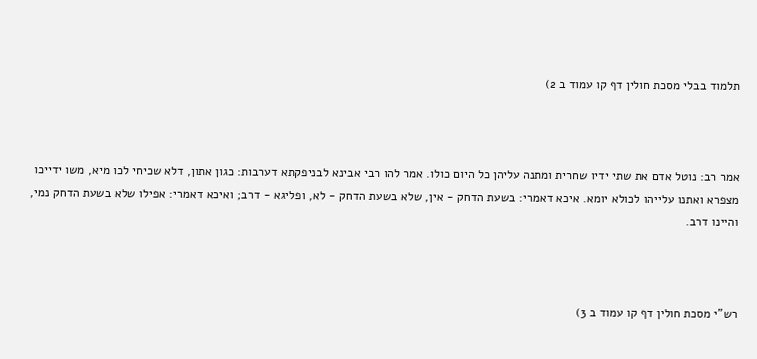תלמוד בבלי מסכת חולין דף קו עמוד ב 2)



אמר רב: נוטל אדם את שתי ידיו שחרית ומתנה עליהן כל היום כולו. אמר להו רבי אבינא לבניפקתא דערבות: כגון אתון, דלא שכיחי לכו מיא, משו ידייכו מצפרא ואתנו עלייהו לכולא יומא. איכא דאמרי: בשעת הדחק - אין, שלא בשעת הדחק - לא, ופליגא - דרב; ואיכא דאמרי: אפילו שלא בשעת הדחק נמי, והיינו דרב.



רש"י מסכת חולין דף קו עמוד ב 3)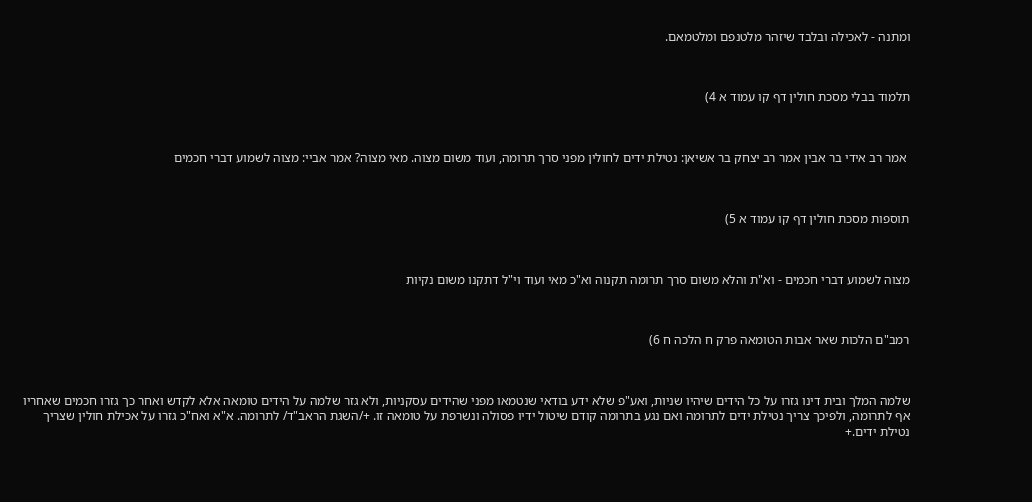ומתנה - לאכילה ובלבד שיזהר מלטנפם ומלטמאם.



תלמוד בבלי מסכת חולין דף קו עמוד א 4)



 אמר רב אידי בר אבין אמר רב יצחק בר אשיאן: נטילת ידים לחולין מפני סרך תרומה, ועוד משום מצוה. מאי מצוה? אמר אביי: מצוה לשמוע דברי חכמים



תוספות מסכת חולין דף קו עמוד א 5)



מצוה לשמוע דברי חכמים - וא"ת והלא משום סרך תרומה תקנוה וא"כ מאי ועוד וי"ל דתקנו משום נקיות



רמב"ם הלכות שאר אבות הטומאה פרק ח הלכה ח 6)



שלמה המלך ובית דינו גזרו על כל הידים שיהיו שניות, ואע"פ שלא ידע בודאי שנטמאו מפני שהידים עסקניות, ולא גזר שלמה על הידים טומאה אלא לקדש ואחר כך גזרו חכמים שאחריו אף לתרומה, ולפיכך צריך נטילת ידים לתרומה ואם נגע בתרומה קודם שיטול ידיו פסולה ונשרפת על טומאה זו. +/השגת הראב"ד/ לתרומה. א"א ואח"כ גזרו על אכילת חולין שצריך נטילת ידים.+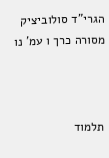הגרי"ד סולוביציק  מסורה כרך ו עמ' נו



תלמוד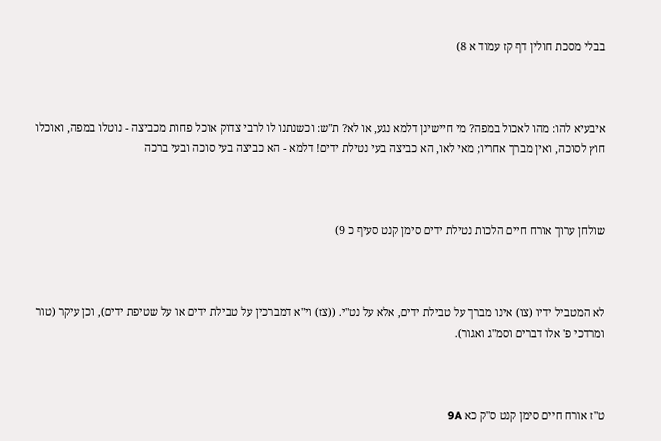בבלי מסכת חולין דף קז עמוד א 8)



איבעיא להו: מהו לאכול במפה? מי חיישינן דלמא נגע, או לא? ת"ש: וכשנתנו לו לרבי צדוק אוכל פחות מכביצה - נוטלו במפה, ואוכלו חוץ לסוכה, ואין מברך אחריו; מאי לאו, הא כביצה בעי נטילת ידים! דלמא - הא כביצה בעי סוכה ובעי ברכה



שולחן ערוך אורח חיים הלכות נטילת ידים סימן קנט סעיף כ 9)



לא המטביל ידיו (צו) אינו מברך על טבילת ידים, אלא על נט"י. ((צז) וי"א דמברכין על טבילת ידים או על שטיפת ידים), וכן עיקר (טור ומרדכי פ' אלו דברים וסמ"ג ואגור).



ט"ז אורח חיים סימן קנט ס"ק כא 9A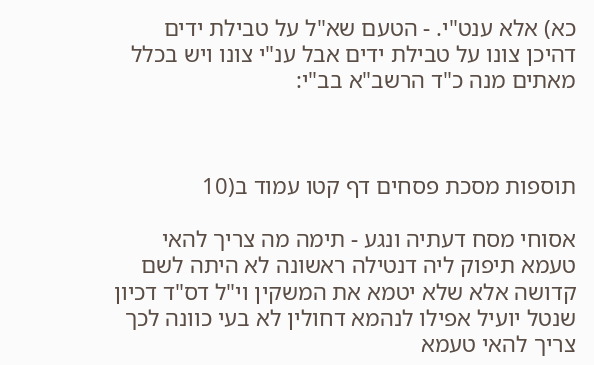כא) אלא ענט"י. - הטעם שא"ל על טבילת ידים דהיכן צונו על טבילת ידים אבל ענ"י צונו ויש בכלל מאתים מנה כ"ד הרשב"א בב"י:



תוספות מסכת פסחים דף קטו עמוד ב(10

אסוחי מסח דעתיה ונגע - תימה מה צריך להאי טעמא תיפוק ליה דנטילה ראשונה לא היתה לשם קדושה אלא שלא יטמא את המשקין וי"ל דס"ד דכיון שנטל יועיל אפילו לנהמא דחולין לא בעי כוונה לכך צריך להאי טעמא